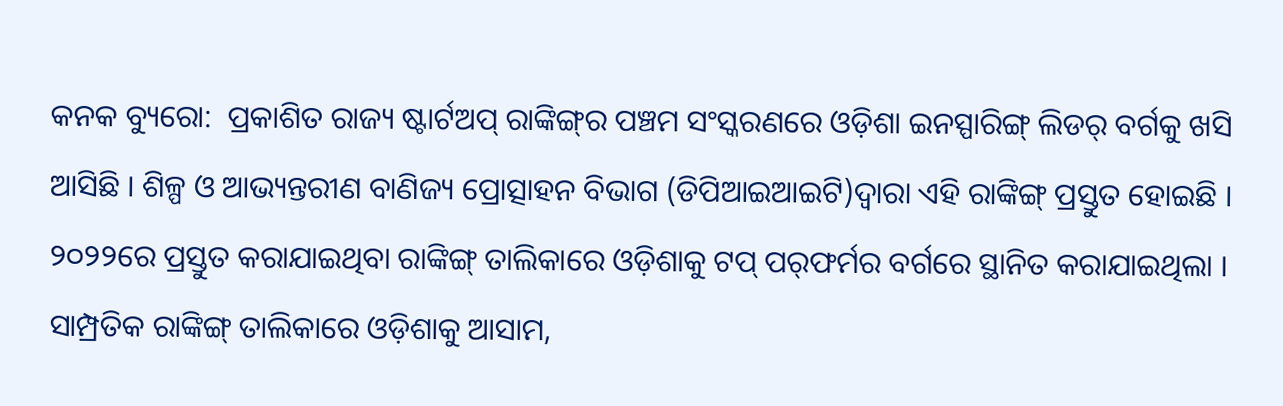କନକ ବ୍ୟୁରୋ:  ପ୍ରକାଶିତ ରାଜ୍ୟ ଷ୍ଟାର୍ଟଅପ୍ ରାଙ୍କିଙ୍ଗ୍‌ର ପଞ୍ଚମ ସଂସ୍କରଣରେ ଓଡ଼ିଶା ଇନସ୍ପାରିଙ୍ଗ୍ ଲିଡର୍‌ ବର୍ଗକୁ ଖସି ଆସିଛି । ଶିଳ୍ପ ଓ ଆଭ୍ୟନ୍ତରୀଣ ବାଣିଜ୍ୟ ପ୍ରୋତ୍ସାହନ ବିଭାଗ (ଡିପିଆଇଆଇଟି)ଦ୍ୱାରା ଏହି ରାଙ୍କିଙ୍ଗ୍‌ ପ୍ରସ୍ତୁତ ହୋଇଛି । ୨୦୨୨ରେ ପ୍ରସ୍ତୁତ କରାଯାଇଥିବା ରାଙ୍କିଙ୍ଗ୍‌ ତାଲିକାରେ ଓଡ଼ିଶାକୁ ଟପ୍ ପର୍‌ଫର୍ମର ବର୍ଗରେ ସ୍ଥାନିତ କରାଯାଇଥିଲା । ସାମ୍ପ୍ରତିକ ରାଙ୍କିଙ୍ଗ୍‌ ତାଲିକାରେ ଓଡ଼ିଶାକୁ ଆସାମ,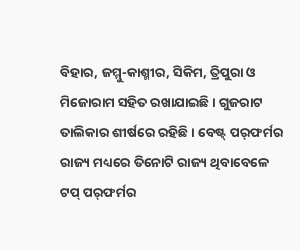ବିହାର, ଜମ୍ମୁ-କାଶ୍ମୀର, ସିକିମ, ତ୍ରିପୁରା ଓ ମିଜୋରାମ ସହିତ ରଖାଯାଇଛି । ଗୁଜରାଟ ତାଲିକାର ଶୀର୍ଷରେ ରହିଛି । ବେଷ୍ଟ୍ ପର୍‌ଫର୍ମର ରାଜ୍ୟ ମଧ୍ୟରେ ତିନୋଟି ରାଜ୍ୟ ଥିବାବେଳେ ଟପ୍ ପର୍‌ଫର୍ମର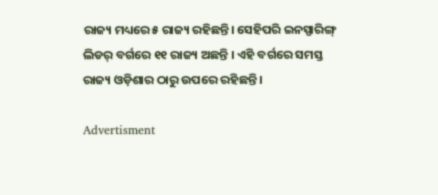ରାଜ୍ୟ ମଧ୍ୟରେ ୫ ରାଜ୍ୟ ରହିଛନ୍ତି। ସେହିପରି ଇନସ୍ପାରିଙ୍ଗ୍ ଲିଡର୍‌ ବର୍ଗରେ ୧୧ ରାଜ୍ୟ ଅଛନ୍ତି । ଏହି ବର୍ଗରେ ସମସ୍ତ ରାଜ୍ୟ ଓଡ଼ିଶାର ଠାରୁ ଉପରେ ରହିଛନ୍ତି ।

Advertisment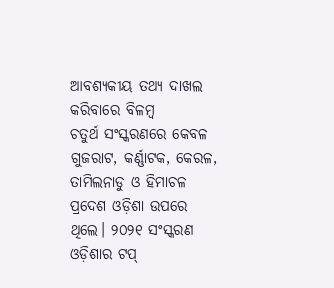ଆବଶ୍ୟକୀୟ ତଥ୍ୟ ଦାଖଲ କରିବାରେ ବିଳମ୍ବ
ଚତୁର୍ଥ ସଂସ୍କରଣରେ କେବଳ ଗୁଜରାଟ, କର୍ଣ୍ଣାଟକ, କେରଳ, ତାମିଲନାଡୁ ଓ ହିମାଚଳ ପ୍ରଦେଶ ଓଡ଼ିଶା ଉପରେ ଥିଲେ। ୨୦୨୧ ସଂସ୍କରଣ ଓଡ଼ିଶାର ଟପ୍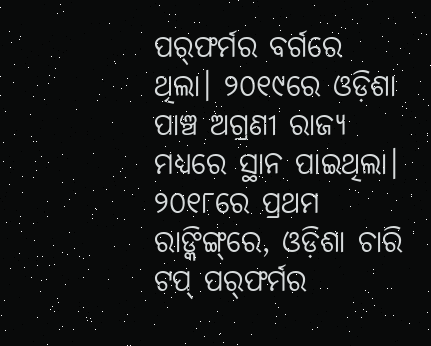ପର୍‌ଫର୍ମର ବର୍ଗରେ ଥିଲା। ୨୦୧୯ରେ ଓଡ଼ିଶା ପାଞ୍ଚ ଅଗ୍ରଣୀ ରାଜ୍ୟ ମଧ୍ୟରେ ସ୍ଥାନ ପାଇଥିଲା। ୨୦୧୮ରେ ପ୍ରଥମ ରାଙ୍କିଙ୍ଗ୍‌ରେ, ଓଡ଼ିଶା ଚାରି ଟପ୍ ପର୍‌ଫର୍ମର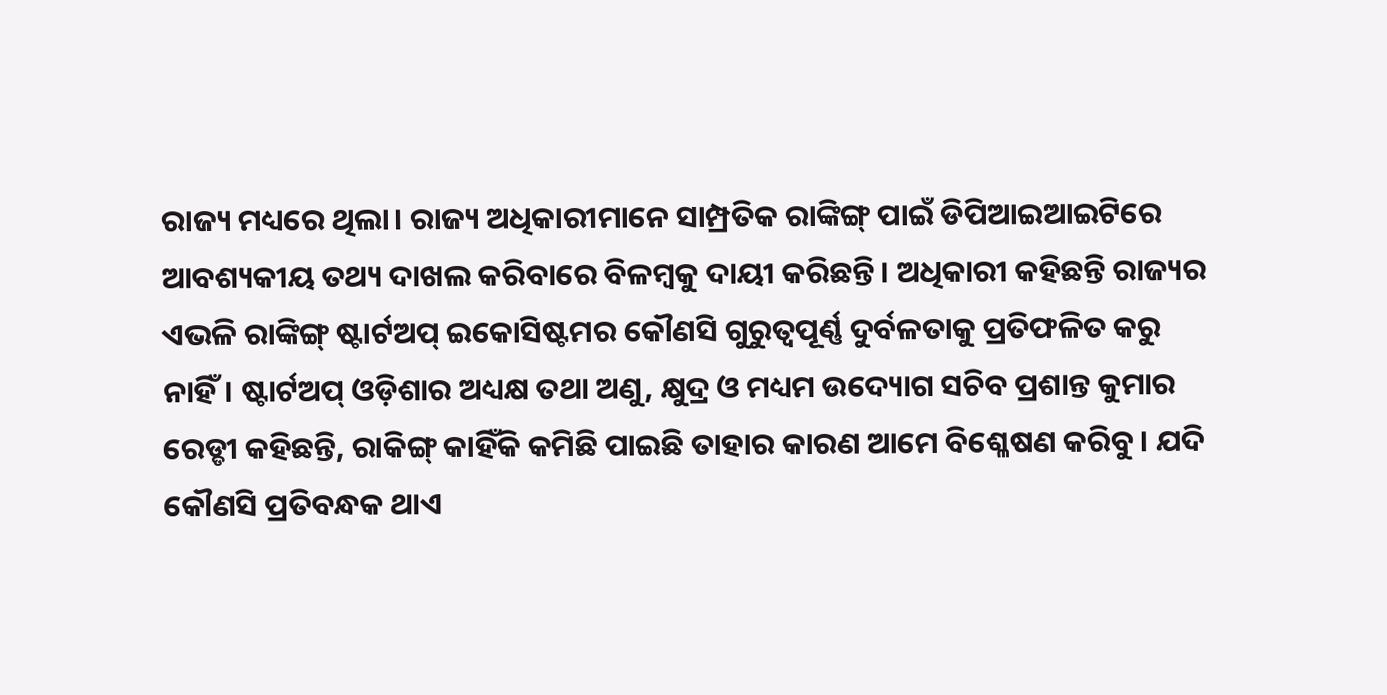ରାଜ୍ୟ ମଧ୍ୟରେ ଥିଲା। ରାଜ୍ୟ ଅଧିକାରୀମାନେ ସାମ୍ପ୍ରତିକ ରାଙ୍କିଙ୍ଗ୍ ପାଇଁ ଡିପିଆଇଆଇଟିରେ ଆବଶ୍ୟକୀୟ ତଥ୍ୟ ଦାଖଲ କରିବାରେ ବିଳମ୍ବକୁ ଦାୟୀ କରିଛନ୍ତି। ଅଧିକାରୀ କହିଛନ୍ତି ରାଜ୍ୟର ଏଭଳି ରାଙ୍କିଙ୍ଗ୍ ଷ୍ଟାର୍ଟଅପ୍ ଇକୋସିଷ୍ଟମର କୌଣସି ଗୁରୁତ୍ୱପୂର୍ଣ୍ଣ ଦୁର୍ବଳତାକୁ ପ୍ରତିଫଳିତ କରୁ ନାହିଁ। ଷ୍ଟାର୍ଟଅପ୍ ଓଡ଼ିଶାର ଅଧ୍ୟକ୍ଷ ତଥା ଅଣୁ, କ୍ଷୁଦ୍ର ଓ ମଧ୍ୟମ ଉଦ୍ୟୋଗ ସଚିବ ପ୍ରଶାନ୍ତ କୁମାର ରେଡ୍ଡୀ କହିଛନ୍ତି, ରାକିଙ୍ଗ୍ କାହିଁକି କମିଛି ପାଇଛି ତାହାର କାରଣ ଆମେ ବିଶ୍ଳେଷଣ କରିବୁ। ଯଦି କୌଣସି ପ୍ରତିବନ୍ଧକ ଥାଏ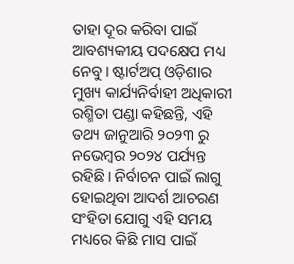ତାହା ଦୂର କରିବା ପାଇଁ ଆବଶ୍ୟକୀୟ ପଦକ୍ଷେପ ମଧ୍ୟ ନେବୁ। ଷ୍ଟାର୍ଟଅପ୍ ଓଡ଼ିଶାର ମୁଖ୍ୟ କାର୍ଯ୍ୟନିର୍ବାହୀ ଅଧିକାରୀ ରଶ୍ମିତା ପଣ୍ଡା କହିଛନ୍ତି, ଏହି ତଥ୍ୟ ଜାନୁଆରି ୨୦୨୩ ରୁ ନଭେମ୍ବର ୨୦୨୪ ପର୍ଯ୍ୟନ୍ତ ରହିଛି। ନିର୍ବାଚନ ପାଇଁ ଲାଗୁ ହୋଇଥିବା ଆଦର୍ଶ ଆଚରଣ ସଂହିତା ଯୋଗୁ ଏହି ସମୟ ମଧ୍ୟରେ କିଛି ମାସ ପାଇଁ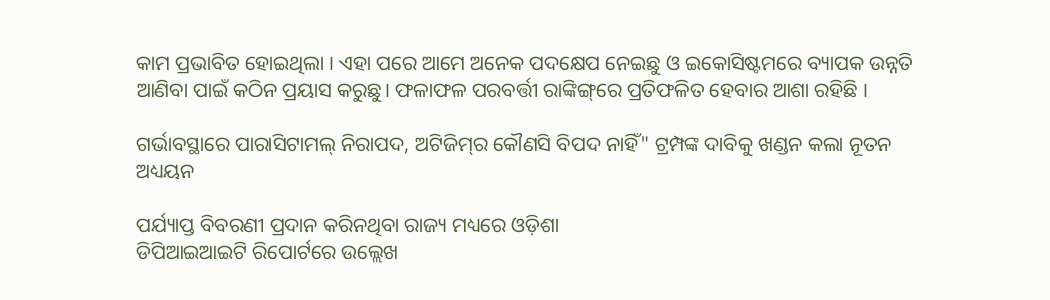କାମ ପ୍ରଭାବିତ ହୋଇଥିଲା । ଏହା ପରେ ଆମେ ଅନେକ ପଦକ୍ଷେପ ନେଇଛୁ ଓ ଇକୋସିଷ୍ଟମରେ ବ୍ୟାପକ ଉନ୍ନତି ଆଣିବା ପାଇଁ କଠିନ ପ୍ରୟାସ କରୁଛୁ। ଫଳାଫଳ ପରବର୍ତ୍ତୀ ରାଙ୍କିଙ୍ଗ୍‌ରେ ପ୍ରତିଫଳିତ ହେବାର ଆଶା ରହିଛି ।

ଗର୍ଭାବସ୍ଥାରେ ପାରାସିଟାମଲ୍ ନିରାପଦ, ଅଟିଜିମ୍‌ର କୌଣସି ବିପଦ ନାହିଁ" ଟ୍ରମ୍ପଙ୍କ ଦାବିକୁ ଖଣ୍ଡନ କଲା ନୂତନ ଅଧ୍ୟୟନ

ପର୍ଯ୍ୟାପ୍ତ ବିବରଣୀ ପ୍ରଦାନ କରିନଥିବା ରାଜ୍ୟ ମଧ୍ୟରେ ଓଡ଼ିଶା
ଡିପିଆଇଆଇଟି ରିପୋର୍ଟରେ ଉଲ୍ଲେଖ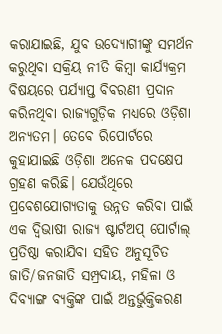କରାଯାଇଛି, ଯୁବ ଉଦ୍ୟୋଗୀଙ୍କୁ ସମର୍ଥନ କରୁଥିବା ସକ୍ରିୟ ନୀତି କିମ୍ବା କାର୍ଯ୍ୟକ୍ରମ ବିଷୟରେ ପର୍ଯ୍ୟାପ୍ତ ବିବରଣୀ ପ୍ରଦାନ କରିନଥିବା ରାଜ୍ୟଗୁଡ଼ିକ ମଧ୍ୟରେ ଓଡ଼ିଶା ଅନ୍ୟତମ। ତେବେ ରିପୋର୍ଟରେ କୁହାଯାଇଛି ଓଡ଼ିଶା ଅନେକ ପଦକ୍ଷେପ ଗ୍ରହଣ କରିଛି। ଯେଉଁଥିରେ ପ୍ରବେଶଯୋଗ୍ୟତାକୁ ଉନ୍ନତ କରିବା ପାଇଁ ଏକ ଦ୍ୱିଭାଷୀ ରାଜ୍ୟ ଷ୍ଟାର୍ଟଅପ୍ ପୋର୍ଟାଲ୍ ପ୍ରତିଷ୍ଠା କରାଯିବା ସହିତ ଅନୁସୂଚିତ ଜାତି/ଜନଜାତି ସମ୍ପ୍ରଦାୟ, ମହିଳା ଓ ଦିବ୍ୟାଙ୍ଗ ବ୍ୟକ୍ତିଙ୍କ ପାଇଁ ଅନ୍ତର୍ଭୁକ୍ତିକରଣ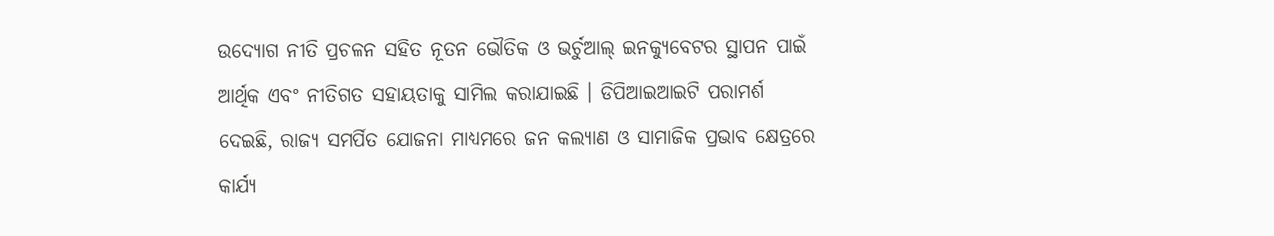ଉଦ୍ୟୋଗ ନୀତି ପ୍ରଚଳନ ସହିତ ନୂତନ ଭୌତିକ ଓ ଭର୍ଚୁଆଲ୍ ଇନକ୍ୟୁବେଟର ସ୍ଥାପନ ପାଇଁ ଆର୍ଥିକ ଏବଂ ନୀତିଗତ ସହାୟତାକୁ ସାମିଲ କରାଯାଇଛି । ଡିପିଆଇଆଇଟି ପରାମର୍ଶ ଦେଇଛି, ରାଜ୍ୟ ସମର୍ପିତ ଯୋଜନା ମାଧ୍ୟମରେ ଜନ କଲ୍ୟାଣ ଓ ସାମାଜିକ ପ୍ରଭାବ କ୍ଷେତ୍ରରେ କାର୍ଯ୍ୟ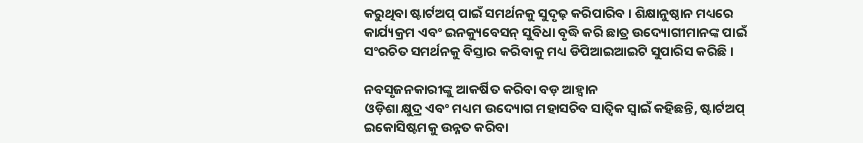କରୁଥିବା ଷ୍ଟାର୍ଟଅପ୍ ପାଇଁ ସମର୍ଥନକୁ ସୁଦୃଢ଼ କରିପାରିବ । ଶିକ୍ଷାନୁଷ୍ଠାନ ମଧ୍ୟରେ କାର୍ଯ୍ୟକ୍ରମ ଏବଂ ଇନକ୍ୟୁବେସନ୍ ସୁବିଧା ବୃଦ୍ଧି କରି ଛାତ୍ର ଉଦ୍ୟୋଗୀମାନଙ୍କ ପାଇଁ ସଂରଚିତ ସମର୍ଥନକୁ ବିସ୍ତାର କରିବାକୁ ମଧ୍ୟ ଡିପିଆଇଆଇଟି ସୁପାରିସ କରିଛି ।

ନବସୃଜନକାରୀଙ୍କୁ ଆକର୍ଷିତ କରିବା ବଡ଼ ଆହ୍ବାନ
ଓଡ଼ିଶା କ୍ଷୁଦ୍ର ଏବଂ ମଧ୍ୟମ ଉଦ୍ୟୋଗ ମହାସଚିବ ସାତ୍ୱିକ ସ୍ୱାଇଁ କହିଛନ୍ତି, ଷ୍ଟାର୍ଟଅପ୍ ଇକୋସିଷ୍ଟମକୁ ଉନ୍ନତ କରିବା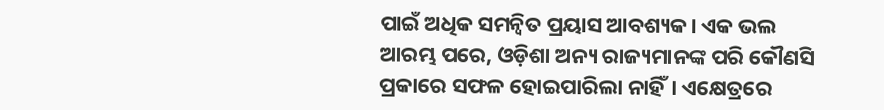ପାଇଁ ଅଧିକ ସମନ୍ୱିତ ପ୍ରୟାସ ଆବଶ୍ୟକ। ଏକ ଭଲ ଆରମ୍ଭ ପରେ, ଓଡ଼ିଶା ଅନ୍ୟ ରାଜ୍ୟମାନଙ୍କ ପରି କୌଣସି ପ୍ରକାରେ ସଫଳ ହୋଇପାରିଲା ନାହିଁ। ଏକ୍ଷେତ୍ରରେ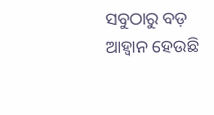ସବୁଠାରୁ ବଡ଼ ଆହ୍ବାନ ହେଉଛି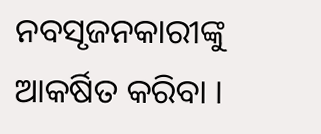ନବସୃଜନକାରୀଙ୍କୁ ଆକର୍ଷିତ କରିବା ।